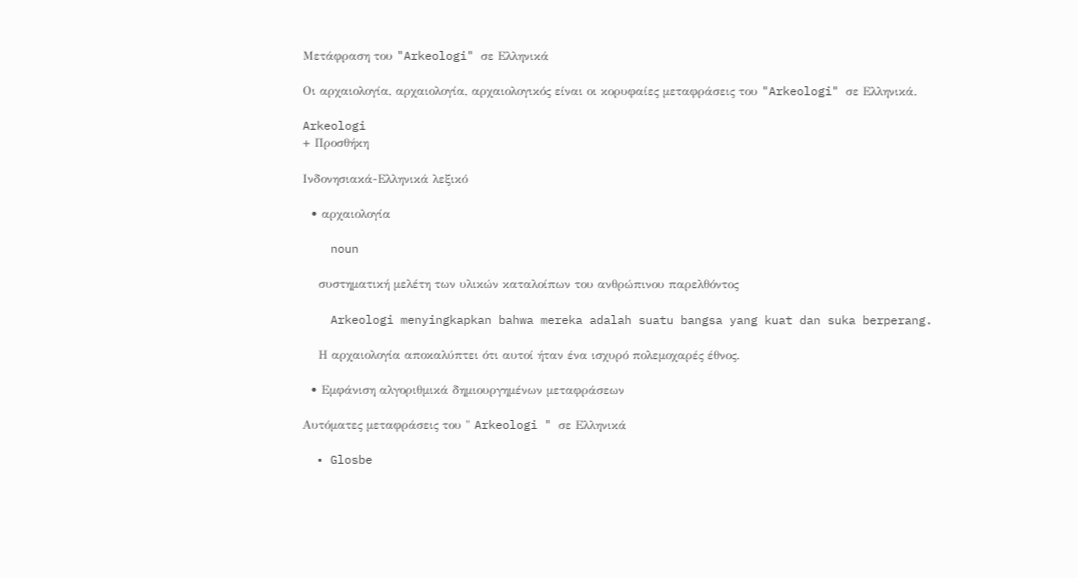Μετάφραση του "Arkeologi" σε Ελληνικά

Οι αρχαιολογία, αρχαιολογία, αρχαιολογικός είναι οι κορυφαίες μεταφράσεις του "Arkeologi" σε Ελληνικά.

Arkeologi
+ Προσθήκη

Ινδονησιακά-Ελληνικά λεξικό

  • αρχαιολογία

    noun

    συστηματική μελέτη των υλικών καταλοίπων του ανθρώπινου παρελθόντος

    Arkeologi menyingkapkan bahwa mereka adalah suatu bangsa yang kuat dan suka berperang.

    Η αρχαιολογία αποκαλύπτει ότι αυτοί ήταν ένα ισχυρό πολεμοχαρές έθνος.

  • Εμφάνιση αλγοριθμικά δημιουργημένων μεταφράσεων

Αυτόματες μεταφράσεις του " Arkeologi " σε Ελληνικά

  • Glosbe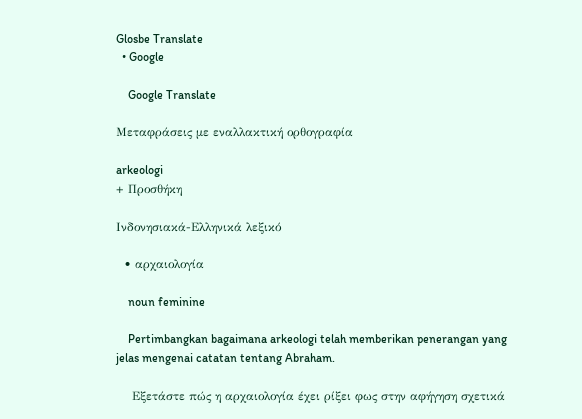Glosbe Translate
  • Google

    Google Translate

Μεταφράσεις με εναλλακτική ορθογραφία

arkeologi
+ Προσθήκη

Ινδονησιακά-Ελληνικά λεξικό

  • αρχαιολογία

    noun feminine

    Pertimbangkan bagaimana arkeologi telah memberikan penerangan yang jelas mengenai catatan tentang Abraham.

    Εξετάστε πώς η αρχαιολογία έχει ρίξει φως στην αφήγηση σχετικά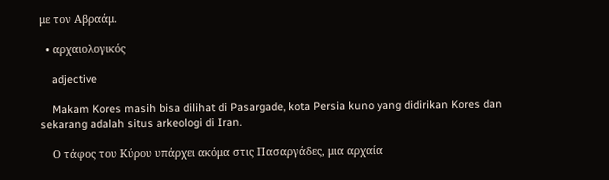με τον Αβραάμ.

  • αρχαιολογικός

    adjective

    Makam Kores masih bisa dilihat di Pasargade, kota Persia kuno yang didirikan Kores dan sekarang adalah situs arkeologi di Iran.

    Ο τάφος του Κύρου υπάρχει ακόμα στις Πασαργάδες, μια αρχαία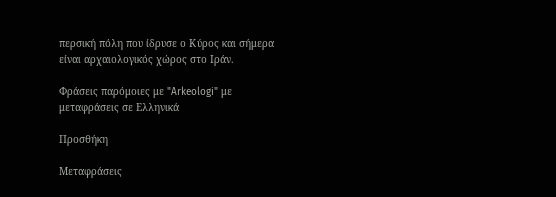περσική πόλη που ίδρυσε ο Κύρος και σήμερα είναι αρχαιολογικός χώρος στο Ιράν.

Φράσεις παρόμοιες με "Arkeologi" με μεταφράσεις σε Ελληνικά

Προσθήκη

Μεταφράσεις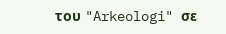του "Arkeologi" σε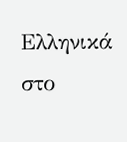Ελληνικά στο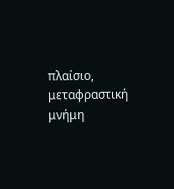πλαίσιο, μεταφραστική μνήμη